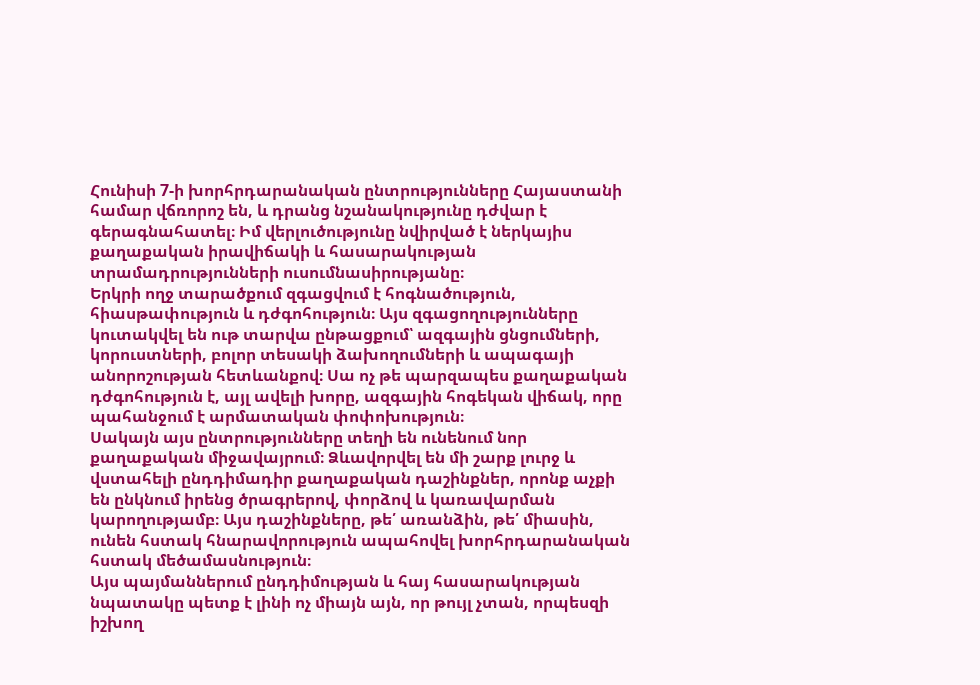Հունիսի 7-ի խորհրդարանական ընտրությունները Հայաստանի համար վճռորոշ են, և դրանց նշանակությունը դժվար է գերագնահատել։ Իմ վերլուծությունը նվիրված է ներկայիս քաղաքական իրավիճակի և հասարակության տրամադրությունների ուսումնասիրությանը։
Երկրի ողջ տարածքում զգացվում է հոգնածություն, հիասթափություն և դժգոհություն։ Այս զգացողությունները կուտակվել են ութ տարվա ընթացքում՝ ազգային ցնցումների, կորուստների, բոլոր տեսակի ձախողումների և ապագայի անորոշության հետևանքով։ Սա ոչ թե պարզապես քաղաքական դժգոհություն է, այլ ավելի խորը, ազգային հոգեկան վիճակ, որը պահանջում է արմատական փոփոխություն։
Սակայն այս ընտրությունները տեղի են ունենում նոր քաղաքական միջավայրում։ Ձևավորվել են մի շարք լուրջ և վստահելի ընդդիմադիր քաղաքական դաշինքներ, որոնք աչքի են ընկնում իրենց ծրագրերով, փորձով և կառավարման կարողությամբ։ Այս դաշինքները, թե՛ առանձին, թե՛ միասին, ունեն հստակ հնարավորություն ապահովել խորհրդարանական հստակ մեծամասնություն։
Այս պայմաններում ընդդիմության և հայ հասարակության նպատակը պետք է լինի ոչ միայն այն, որ թույլ չտան, որպեսզի իշխող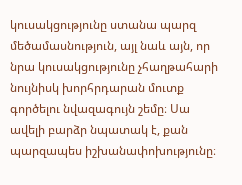կուսակցությունը ստանա պարզ մեծամասնություն, այլ նաև այն, որ նրա կուսակցությունը չհաղթահարի նույնիսկ խորհրդարան մուտք գործելու նվազագույն շեմը։ Սա ավելի բարձր նպատակ է, քան պարզապես իշխանափոխությունը։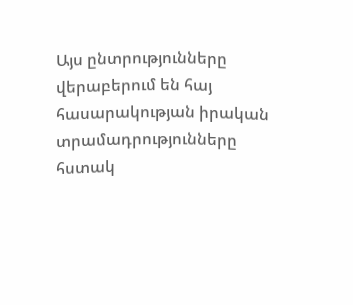Այս ընտրությունները վերաբերում են հայ հասարակության իրական տրամադրությունները հստակ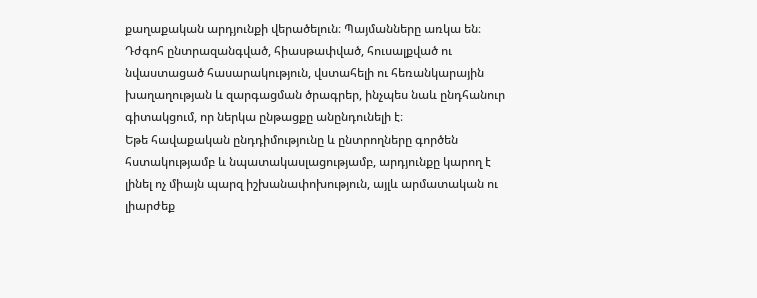քաղաքական արդյունքի վերածելուն։ Պայմանները առկա են։ Դժգոհ ընտրազանգված, հիասթափված, հուսալքված ու նվաստացած հասարակություն, վստահելի ու հեռանկարային խաղաղության և զարգացման ծրագրեր, ինչպես նաև ընդհանուր գիտակցում, որ ներկա ընթացքը անընդունելի է։
Եթե հավաքական ընդդիմությունը և ընտրողները գործեն հստակությամբ և նպատակասլացությամբ, արդյունքը կարող է լինել ոչ միայն պարզ իշխանափոխություն, այլև արմատական ու լիարժեք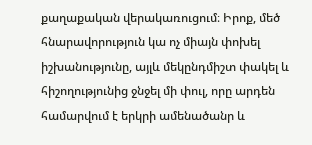քաղաքական վերակառուցում։ Իրոք, մեծ հնարավորություն կա ոչ միայն փոխել իշխանությունը, այլև մեկընդմիշտ փակել և հիշողությունից ջնջել մի փուլ, որը արդեն համարվում է երկրի ամենածանր և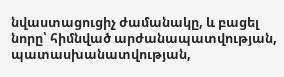նվաստացուցիչ ժամանակը, և բացել նորը՝ հիմնված արժանապատվության, պատասխանատվության,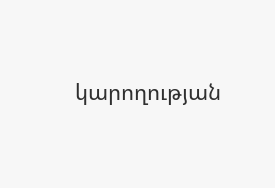կարողության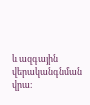և ազգային վերականգնման վրա։